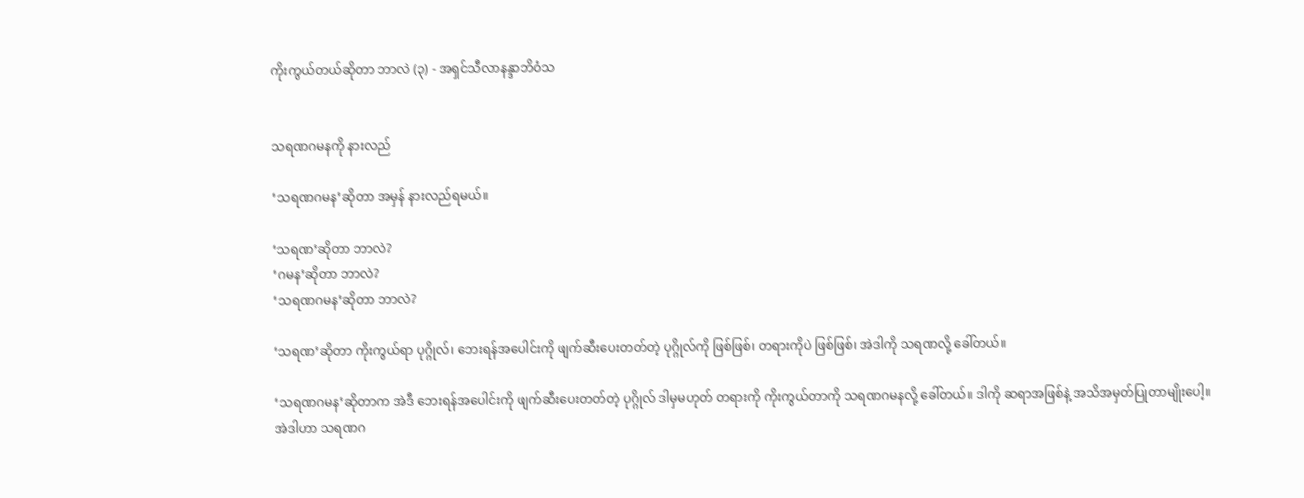ကိုးကွယ်တယ်ဆိုတာ ဘာလဲ (၃) - အရှင်သီလာနန္ဒာဘိဝံသ


သရဏဂမနကို နားလည်

‘သရဏဂမန’ဆိုတာ အမှန် နားလည်ရမယ်။

‘သရဏ’ဆိုတာ ဘာလဲ?
‘ဂမန’ဆိုတာ ဘာလဲ?
‘သရဏဂမန’ဆိုတာ ဘာလဲ?

‘သရဏ’ဆိုတာ ကိုးကွယ်ရာ ပုဂ္ဂိုလ်၊ ဘေးရန်အပေါင်းကို ဖျက်ဆီးပေးတတ်တဲ့ ပုဂ္ဂိုလ်ကို ဖြစ်ဖြစ်၊ တရားကိုပဲ ဖြစ်ဖြစ်၊ အဲဒါကို သရဏလို့ ခေါ်တယ်။

‘သရဏဂမန’ဆိုတာက အဲဒီ ဘေးရန်အပေါင်းကို ဖျက်ဆီးပေးတတ်တဲ့ ပုဂ္ဂိုလ် ဒါမှမဟုတ် တရားကို ကိုးကွယ်တာကို သရဏဂမနလို့ ခေါ်တယ်။ ဒါကို ဆရာအဖြစ်နဲ့ အသိအမှတ်ပြုတာမျိုးပေါ့။ အဲဒါဟာ သရဏဂ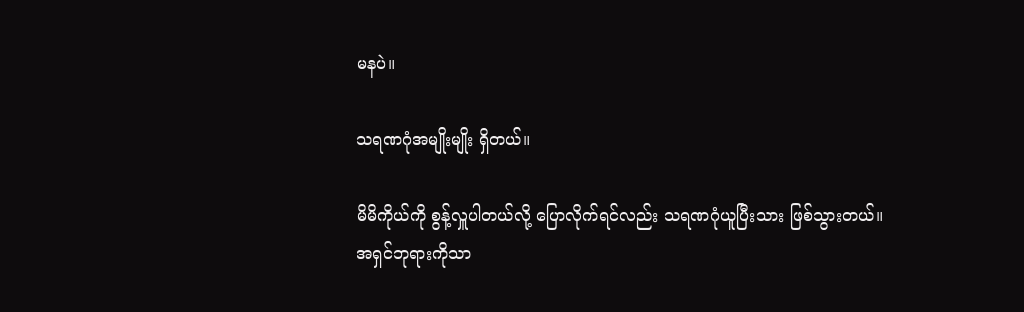မနပဲ။

သရဏဂုံအမျိုးမျိုး ရှိတယ်။

မိမိကိုယ်ကို စွန့်လှူပါတယ်လို့ ပြောလိုက်ရင်လည်း သရဏဂုံယူပြီးသား ဖြစ်သွားတယ်။
အရှင်ဘုရားကိုသာ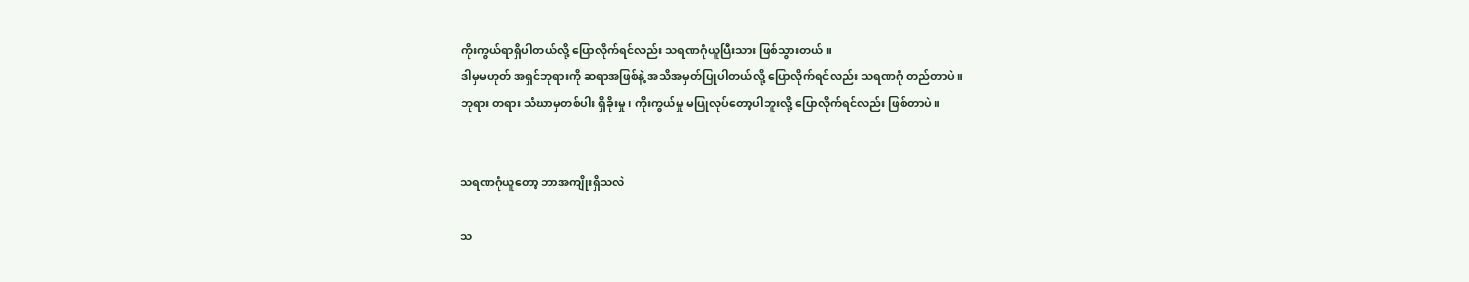ကိုးကွယ်ရာရှိပါတယ်လို့ ပြောလိုက်ရင်လည်း သရဏဂုံယူပြီးသား ဖြစ်သွားတယ်။
ဒါမှမဟုတ် အရှင်ဘုရားကို ဆရာအဖြစ်နဲ့ အသိအမှတ်ပြုပါတယ်လို့ ပြောလိုက်ရင်လည်း သရဏဂုံ တည်တာပဲ။
ဘုရား တရား သံဃာမှတစ်ပါး ရှိခိုးမှု၊ ကိုးကွယ်မှု မပြုလုပ်တော့ပါဘူးလို့ ပြောလိုက်ရင်လည်း ဖြစ်တာပဲ။


သရဏဂုံယူတော့ ဘာအကျိုးရှိသလဲ

သ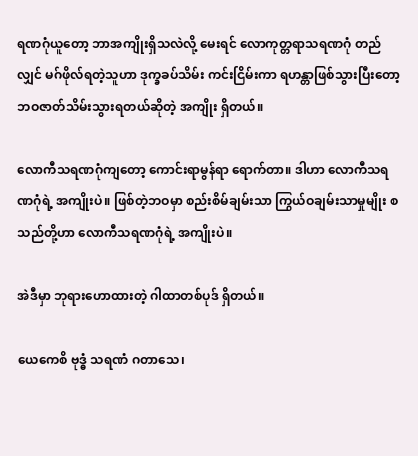ရဏဂုံယူတော့ ဘာအကျိုးရှိသလဲလို့ မေးရင် လောကုတ္တရာသရဏဂုံ တည်လျှင် မဂ်ဖိုလ်ရတဲ့သူဟာ ဒုက္ခခပ်သိမ်း ကင်းငြိမ်းကာ ရဟန္တာဖြစ်သွားပြီးတော့ ဘဝဇာတ်သိမ်းသွားရတယ်ဆိုတဲ့ အကျိုး ရှိတယ်။

လောကီသရဏဂုံကျတော့ ကောင်းရာမွန်ရာ ရောက်တာ။ ဒါဟာ လောကီသရဏဂုံရဲ့ အကျိုးပဲ။ ဖြစ်တဲ့ဘဝမှာ စည်းစိမ်ချမ်းသာ ကြွယ်ဝချမ်းသာမှုမျိုး စသည်တို့ဟာ လောကီသရဏဂုံရဲ့ အကျိုးပဲ။

အဲဒီမှာ ဘုရားဟောထားတဲ့ ဂါထာတစ်ပုဒ် ရှိတယ်။

ယေကေစိ ဗုဒ္ဓံ သရဏံ ဂတာသေ၊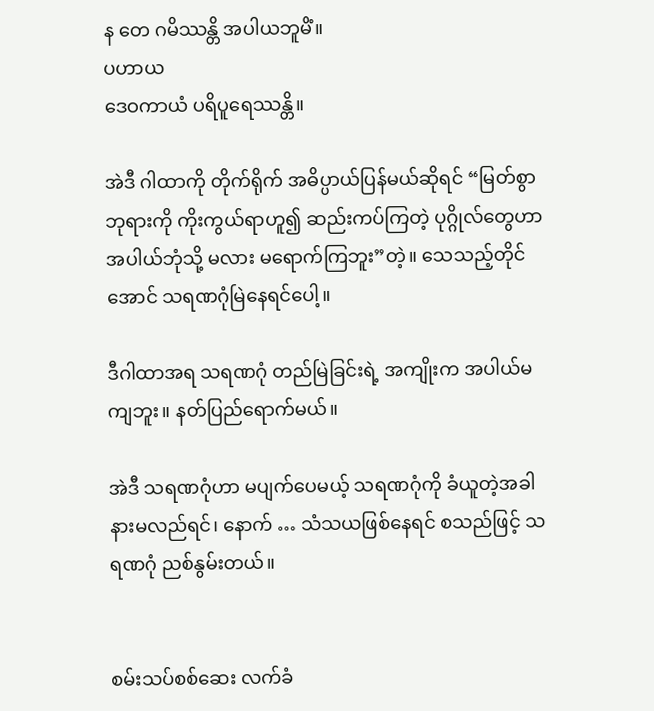န တေ ဂမိဿန္တိ အပါယဘူမိံ။
ပဟာယ
ဒေဝကာယံ ပရိပူရေဿန္တိ။

အဲဒီ ဂါထာကို တိုက်ရိုက် အဓိပ္ပာယ်ပြန်မယ်ဆိုရင် “မြတ်စွာဘုရားကို ကိုးကွယ်ရာဟူ၍ ဆည်းကပ်ကြတဲ့ ပုဂ္ဂိုလ်တွေဟာ အပါယ်ဘုံသို့ မလား မရောက်ကြဘူး”တဲ့။ သေသည့်တိုင်အောင် သရဏဂုံမြဲနေရင်ပေါ့။

ဒီဂါထာအရ သရဏဂုံ တည်မြဲခြင်းရဲ့ အကျိုးက အပါယ်မကျဘူး။ နတ်ပြည်ရောက်မယ်။

အဲဒီ သရဏဂုံဟာ မပျက်ပေမယ့် သရဏဂုံကို ခံယူတဲ့အခါ နားမလည်ရင်၊ နောက် … သံသယဖြစ်နေရင် စသည်ဖြင့် သရဏဂုံ ညစ်နွမ်းတယ်။


စမ်းသပ်စစ်ဆေး လက်ခံ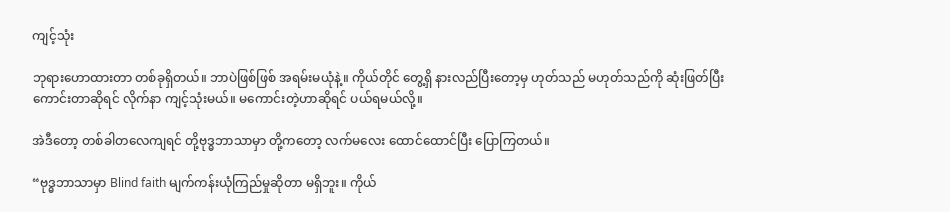ကျင့်သုံး

ဘုရားဟောထားတာ တစ်ခုရှိတယ်။ ဘာပဲဖြစ်ဖြစ် အရမ်းမယုံနဲ့။ ကိုယ်တိုင် တွေ့ရှိ နားလည်ပြီးတော့မှ ဟုတ်သည် မဟုတ်သည်ကို ဆုံးဖြတ်ပြီး ကောင်းတာဆိုရင် လိုက်နာ ကျင့်သုံးမယ်။ မကောင်းတဲ့ဟာဆိုရင် ပယ်ရမယ်လို့။

အဲဒီတော့ တစ်ခါတလေကျရင် တို့ဗုဒ္ဓဘာသာမှာ တို့ကတော့ လက်မလေး ထောင်ထောင်ပြီး ပြောကြတယ်။

“ဗုဒ္ဓဘာသာမှာ Blind faith မျက်ကန်းယုံကြည်မှုဆိုတာ မရှိဘူး။ ကိုယ်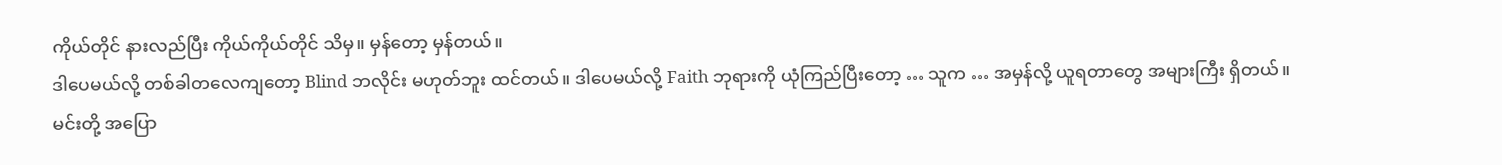ကိုယ်တိုင် နားလည်ပြီး ကိုယ်ကိုယ်တိုင် သိမှ။ မှန်တော့ မှန်တယ်။
ဒါပေမယ်လို့ တစ်ခါတလေကျတော့ Blind ဘလိုင်း မဟုတ်ဘူး ထင်တယ်။ ဒါပေမယ်လို့ Faith ဘုရားကို ယုံကြည်ပြီးတော့ … သူက … အမှန်လို့ ယူရတာတွေ အများကြီး ရှိတယ်။
မင်းတို့ အပြော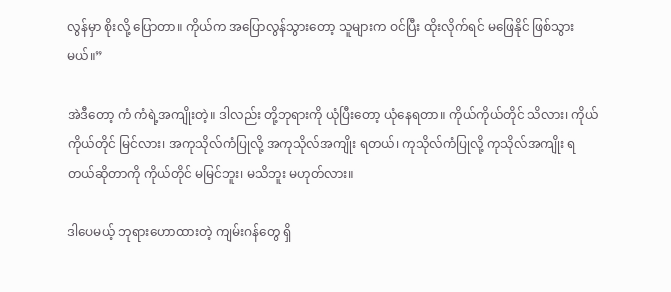လွန်မှာ စိုးလို့ ပြောတာ။ ကိုယ်က အပြောလွန်သွားတော့ သူများက ဝင်ပြီး ထိုးလိုက်ရင် မဖြေနိုင် ဖြစ်သွားမယ်။”

အဲဒီတော့ ကံ ကံရဲ့အကျိုးတဲ့။ ဒါလည်း တို့ဘုရားကို ယုံပြီးတော့ ယုံနေရတာ။ ကိုယ်ကိုယ်တိုင် သိလား၊ ကိုယ်ကိုယ်တိုင် မြင်လား၊ အကုသိုလ်ကံပြုလို့ အကုသိုလ်အကျိုး ရတယ်၊ ကုသိုလ်ကံပြုလို့ ကုသိုလ်အကျိုး ရတယ်ဆိုတာကို ကိုယ်တိုင် မမြင်ဘူး၊ မသိဘူး မဟုတ်လား။

ဒါပေမယ့် ဘုရားဟောထားတဲ့ ကျမ်းဂန်တွေ ရှိ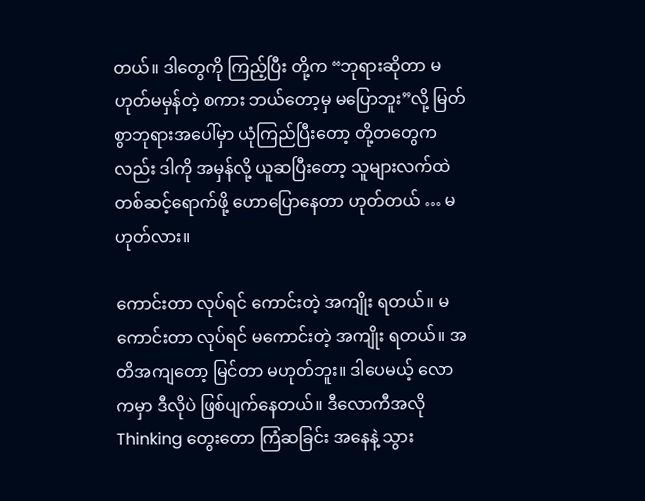တယ်။ ဒါတွေကို ကြည့်ပြီး တို့က “ဘုရားဆိုတာ မဟုတ်မမှန်တဲ့ စကား ဘယ်တော့မှ မပြောဘူး”လို့ မြတ်စွာဘုရားအပေါ်မှာ ယုံကြည်ပြီးတော့ တို့တတွေကလည်း ဒါကို အမှန်လို့ ယူဆပြီးတော့ သူများလက်ထဲ တစ်ဆင့်ရောက်ဖို့ ဟောပြောနေတာ ဟုတ်တယ် … မဟုတ်လား။

ကောင်းတာ လုပ်ရင် ကောင်းတဲ့ အကျိုး ရတယ်။ မကောင်းတာ လုပ်ရင် မကောင်းတဲ့ အကျိုး ရတယ်။ အတိအကျတော့ မြင်တာ မဟုတ်ဘူး။ ဒါပေမယ့် လောကမှာ ဒီလိုပဲ ဖြစ်ပျက်နေတယ်။ ဒီလောကီအလို Thinking တွေးတော ကြံဆခြင်း အနေနဲ့ သွား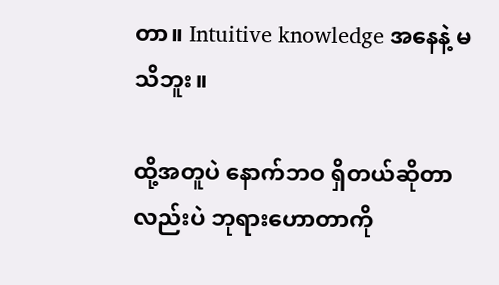တာ။ Intuitive knowledge အနေနဲ့ မသိဘူး။

ထို့အတူပဲ နောက်ဘဝ ရှိတယ်ဆိုတာလည်းပဲ ဘုရားဟောတာကို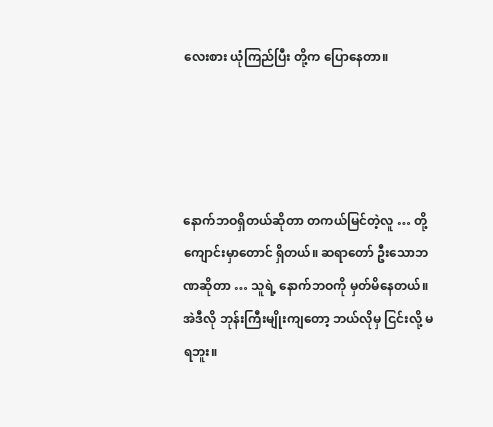လေးစား ယုံကြည်ပြီး တို့က ပြောနေတာ။




နောက်ဘဝရှိတယ်ဆိုတာ တကယ်မြင်တဲ့လူ … တို့ကျောင်းမှာတောင် ရှိတယ်။ ဆရာတော် ဦးသောဘဏဆိုတာ … သူရဲ့ နောက်ဘဝကို မှတ်မိနေတယ်။ အဲဒီလို ဘုန်းကြီးမျိုးကျတော့ ဘယ်လိုမှ ငြင်းလို့ မရဘူး။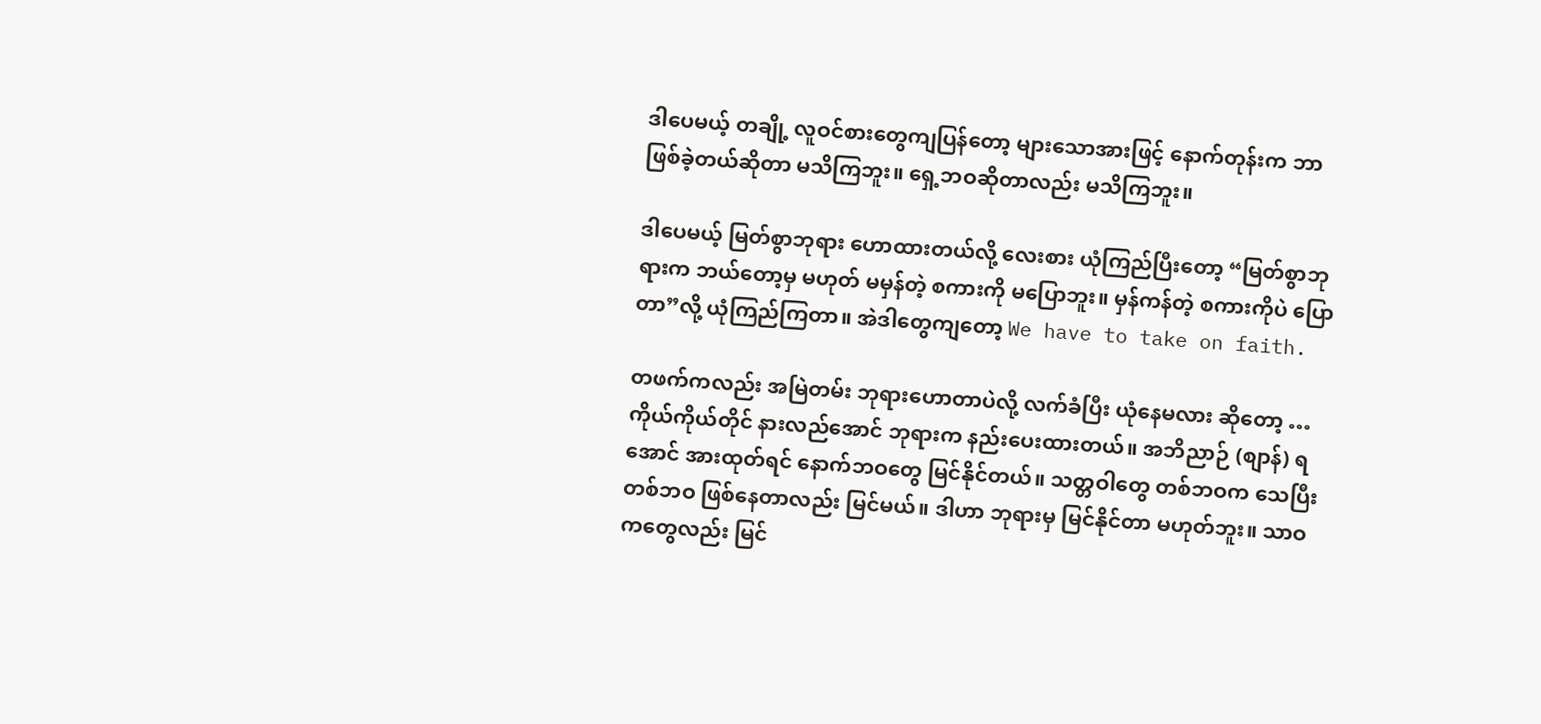ဒါပေမယ့် တချို့ လူဝင်စားတွေကျပြန်တော့ များသောအားဖြင့် နောက်တုန်းက ဘာဖြစ်ခဲ့တယ်ဆိုတာ မသိကြဘူး။ ရှေ့ဘဝဆိုတာလည်း မသိကြဘူး။

ဒါပေမယ့် မြတ်စွာဘုရား ဟောထားတယ်လို့ လေးစား ယုံကြည်ပြီးတော့ “မြတ်စွာဘုရားက ဘယ်တော့မှ မဟုတ် မမှန်တဲ့ စကားကို မပြောဘူး။ မှန်ကန်တဲ့ စကားကိုပဲ ပြောတာ”လို့ ယုံကြည်ကြတာ။ အဲဒါတွေကျတော့ We have to take on faith.

တဖက်ကလည်း အမြဲတမ်း ဘုရားဟောတာပဲလို့ လက်ခံပြီး ယုံနေမလား ဆိုတော့ … ကိုယ်ကိုယ်တိုင် နားလည်အောင် ဘုရားက နည်းပေးထားတယ်။ အဘိညာဉ် (စျာန်) ရအောင် အားထုတ်ရင် နောက်ဘဝတွေ မြင်နိုင်တယ်။ သတ္တဝါတွေ တစ်ဘဝက သေပြီး တစ်ဘဝ ဖြစ်နေတာလည်း မြင်မယ်။ ဒါဟာ ဘုရားမှ မြင်နိုင်တာ မဟုတ်ဘူး။ သာဝကတွေလည်း မြင်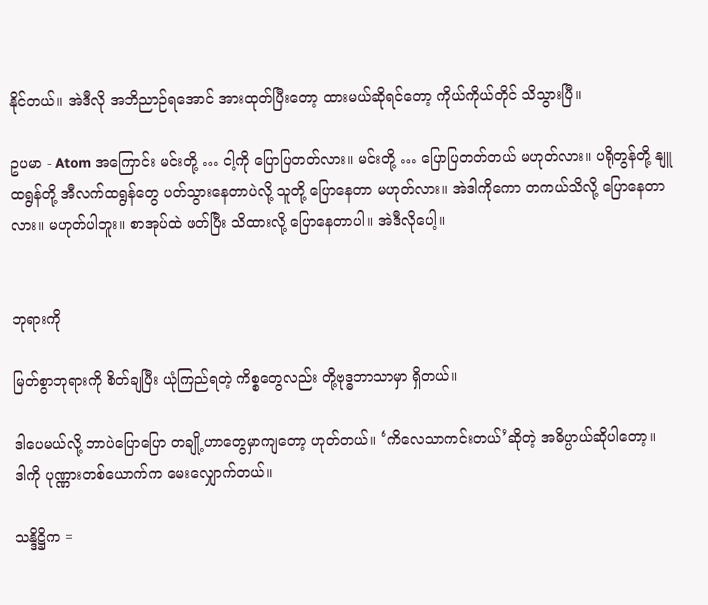နိုင်တယ်။ အဲဒီလို အဘိညာဉ်ရအောင် အားထုတ်ပြီးတော့ ထားမယ်ဆိုရင်တော့ ကိုယ်ကိုယ်တိုင် သိသွားပြီ။

ဥပမာ - Atom အကြောင်း မင်းတို့ … ငါ့ကို ပြောပြတတ်လား။ မင်းတို့ … ပြောပြတတ်တယ် မဟုတ်လား။ ပရိုတွန်တို့ နျူထရွန်တို့ အီလက်ထရွန်တွေ ပတ်သွားနေတာပဲလို့ သူတို့ ပြောနေတာ မဟုတ်လား။ အဲဒါကိုကော တကယ်သိလို့ ပြောနေတာလား။ မဟုတ်ပါဘူး။ စာအုပ်ထဲ ဖတ်ပြီး သိထားလို့ ပြောနေတာပါ။ အဲဒီလိုပေါ့။


ဘုရားကို

မြတ်စွာဘုရားကို စိတ်ချပြီး ယုံကြည်ရတဲ့ ကိစ္စတွေလည်း တို့ဗုဒ္ဓဘာသာမှာ ရှိတယ်။

ဒါပေမယ်လို့ ဘာပဲပြောပြော တချို့ဟာတွေမှာကျတော့ ဟုတ်တယ်။ ‘ကိလေသာကင်းတယ်’ဆိုတဲ့ အဓိပ္ပာယ်ဆိုပါတော့။
ဒါကို ပုဏ္ဏားတစ်ယောက်က မေးလျှောက်တယ်။

သန္ဒိဋ္ဌိက =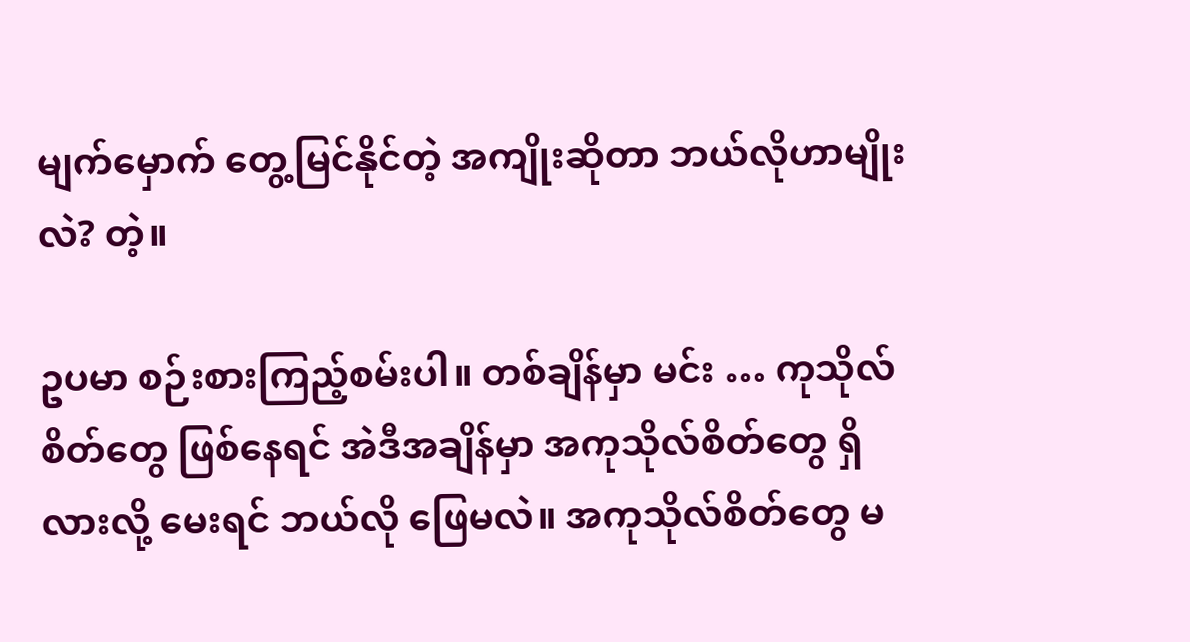မျက်မှောက် တွေ့မြင်နိုင်တဲ့ အကျိုးဆိုတာ ဘယ်လိုဟာမျိုးလဲ? တဲ့။

ဥပမာ စဉ်းစားကြည့်စမ်းပါ။ တစ်ချိန်မှာ မင်း … ကုသိုလ်စိတ်တွေ ဖြစ်နေရင် အဲဒီအချိန်မှာ အကုသိုလ်စိတ်တွေ ရှိလားလို့ မေးရင် ဘယ်လို ဖြေမလဲ။ အကုသိုလ်စိတ်တွေ မ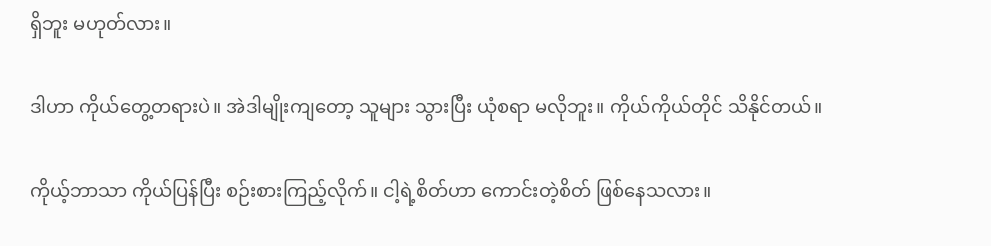ရှိဘူး မဟုတ်လား။

ဒါဟာ ကိုယ်တွေ့တရားပဲ။ အဲဒါမျိုးကျတော့ သူများ သွားပြီး ယုံစရာ မလိုဘူး။ ကိုယ်ကိုယ်တိုင် သိနိုင်တယ်။

ကိုယ့်ဘာသာ ကိုယ်ပြန်ပြီး စဉ်းစားကြည့်လိုက်။ ငါ့ရဲ့စိတ်ဟာ ကောင်းတဲ့စိတ် ဖြစ်နေသလား။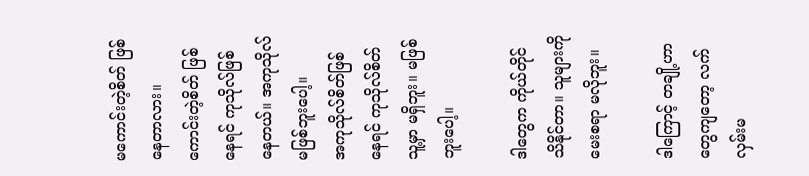မကောင်းတဲ့စိတ် ဖြစ်နေတာလား။
ကောင်းတဲ့စိတ် ဖြစ်နေရင် ကုသိုလ်ဖြစ်နေတယ်။ အကုသိုလ် မဖြစ်ဘူးပေါ့။
အကုသိုလ်စိတ်ဖြစ်နေရင် ကုသိုလ်စိတ် သူ့မှာ မရှိဘူး။ မဖြစ်ဘူးပေါ့။

ဒါတွေက ကိုယ်တိုင် သိနိုင်တာ။ သူများကို မေးစရာ မလိုဘူး။

ဒါကြောင့် တချို့ဟာတွေကျတော့ လက်လှမ်းမ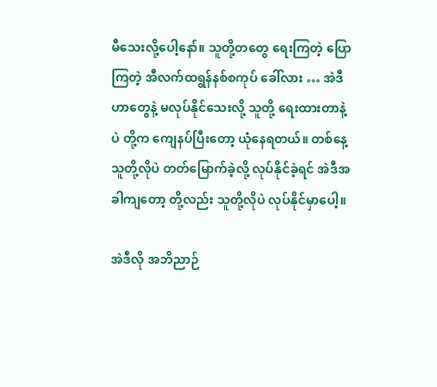မီသေးလို့ပေါ့နော်။ သူတို့တတွေ ရေးကြတဲ့ ပြောကြတဲ့ အီလက်ထရွန်နစ်စကုပ် ခေါ်လား … အဲဒီဟာတွေနဲ့ မလုပ်နိုင်သေးလို့ သူတို့ ရေးထားတာနဲ့ပဲ တို့က ကျေနပ်ပြီးတော့ ယုံနေရတယ်။ တစ်နေ့ သူတို့လိုပဲ တတ်မြောက်ခဲ့လို့ လုပ်နိုင်ခဲ့ရင် အဲဒီအခါကျတော့ တို့လည်း သူတို့လိုပဲ လုပ်နိုင်မှာပေါ့။

အဲဒီလို အဘိညာဉ်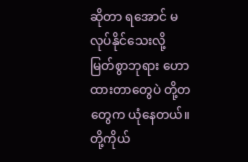ဆိုတာ ရအောင် မလုပ်နိုင်သေးလို့ မြတ်စွာဘုရား ဟောထားတာတွေပဲ တို့တတွေက ယုံနေတယ်။ တို့ကိုယ်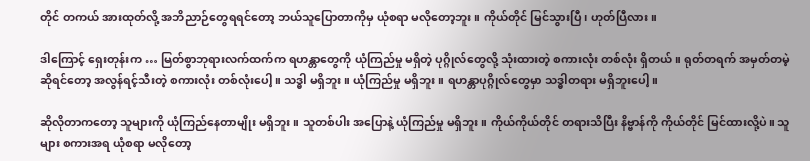တိုင် တကယ် အားထုတ်လို့ အဘိညာဉ်တွေရရင်တော့ ဘယ်သူပြောတာကိုမှ ယုံစရာ မလိုတော့ဘူး။ ကိုယ်တိုင် မြင်သွားပြီ၊ ဟုတ်ပြီလား။

ဒါကြောင့် ရှေးတုန်းက … မြတ်စွာဘုရားလက်ထက်က ရဟန္တာတွေကို ယုံကြည်မှု မရှိတဲ့ ပုဂ္ဂိုလ်တွေလို့ သုံးထားတဲ့ စကားလုံး တစ်လုံး ရှိတယ်။ ရုတ်တရက် အမှတ်တမဲ့ဆိုရင်တော့ အလွန်ရင့်သီးတဲ့ စကားလုံး တစ်လုံးပေါ့။ သဒ္ဓါ မရှိဘူး။ ယုံကြည်မှု မရှိဘူး။ ရဟန္တာပုဂ္ဂိုလ်တွေမှာ သဒ္ဓါတရား မရှိဘူးပေါ့။

ဆိုလိုတာကတော့ သူများကို ယုံကြည်နေတာမျိုး မရှိဘူး။ သူတစ်ပါး အပြောနဲ့ ယုံကြည်မှု မရှိဘူး။ ကိုယ်ကိုယ်တိုင် တရားသိပြီး နိဗ္ဗာန်ကို ကိုယ်တိုင် မြင်ထားလို့ပဲ။ သူများ စကားအရ ယုံစရာ မလိုတော့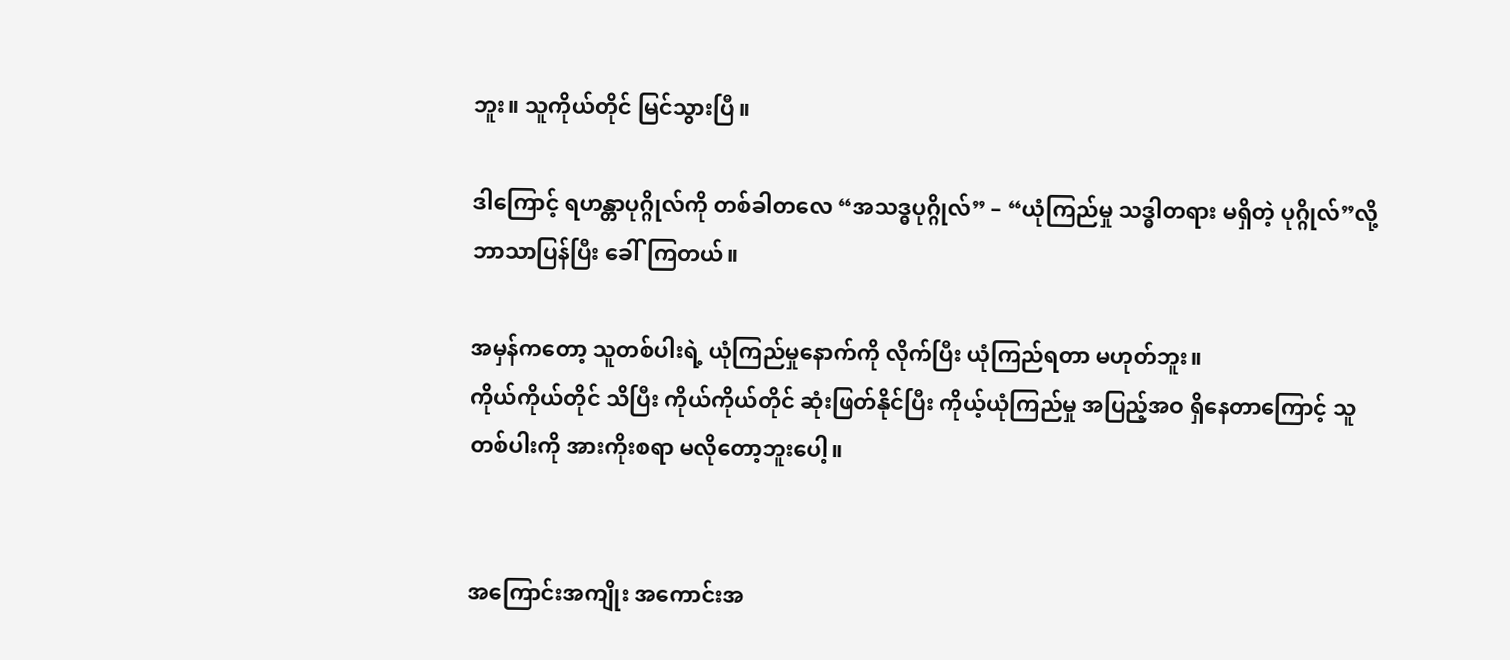ဘူး။ သူကိုယ်တိုင် မြင်သွားပြီ။

ဒါကြောင့် ရဟန္တာပုဂ္ဂိုလ်ကို တစ်ခါတလေ “အသဒ္ဓပုဂ္ဂိုလ်” – “ယုံကြည်မှု သဒ္ဓါတရား မရှိတဲ့ ပုဂ္ဂိုလ်”လို့ ဘာသာပြန်ပြီး ခေါ်ကြတယ်။

အမှန်ကတော့ သူတစ်ပါးရဲ့ ယုံကြည်မှုနောက်ကို လိုက်ပြီး ယုံကြည်ရတာ မဟုတ်ဘူး။
ကိုယ်ကိုယ်တိုင် သိပြီး ကိုယ်ကိုယ်တိုင် ဆုံးဖြတ်နိုင်ပြီး ကိုယ့်ယုံကြည်မှု အပြည့်အဝ ရှိနေတာကြောင့် သူတစ်ပါးကို အားကိုးစရာ မလိုတော့ဘူးပေါ့။


အကြောင်းအကျိုး အကောင်းအ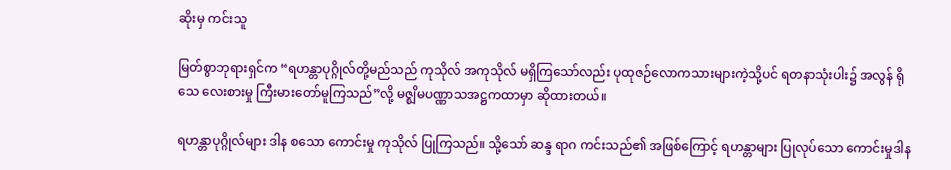ဆိုးမှ ကင်းသူ

မြတ်စွာဘုရားရှင်က “ရဟန္တာပုဂ္ဂိုလ်တို့မည်သည် ကုသိုလ် အကုသိုလ် မရှိကြသော်လည်း ပုထုဇဉ်လောကသားများကဲ့သို့ပင် ရတနာသုံးပါး၌ အလွန် ရိုသေ လေးစားမှု ကြီးမားတော်မူကြသည်”လို့ မဇ္စျိမပဏ္ဏာသအဋ္ဌကထာမှာ ဆိုထားတယ်။

ရဟန္တာပုဂ္ဂိုလ်များ ဒါန စသော ကောင်းမှု ကုသိုလ် ပြုကြသည်။ သို့သော် ဆန္ဒ ရာဂ ကင်းသည်၏ အဖြစ်ကြောင့် ရဟန္တာများ ပြုလုပ်သော ကောင်းမှုဒါန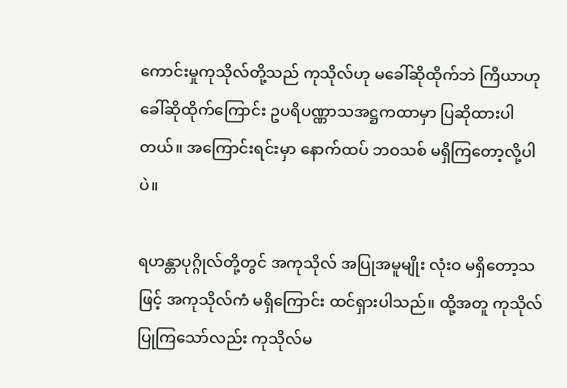ကောင်းမှုကုသိုလ်တို့သည် ကုသိုလ်ဟု မခေါ်ဆိုထိုက်ဘဲ ကြိယာဟု ခေါ်ဆိုထိုက်ကြောင်း ဥပရိပဏ္ဏာသအဋ္ဌကထာမှာ ပြဆိုထားပါတယ်။ အကြောင်းရင်းမှာ နောက်ထပ် ဘဝသစ် မရှိကြတော့လို့ပါပဲ။

ရဟန္တာပုဂ္ဂိုလ်တို့တွင် အကုသိုလ် အပြုအမူမျိုး လုံးဝ မရှိတော့သဖြင့် အကုသိုလ်ကံ မရှိကြောင်း ထင်ရှားပါသည်။ ထို့အတူ ကုသိုလ်ပြုကြသော်လည်း ကုသိုလ်မ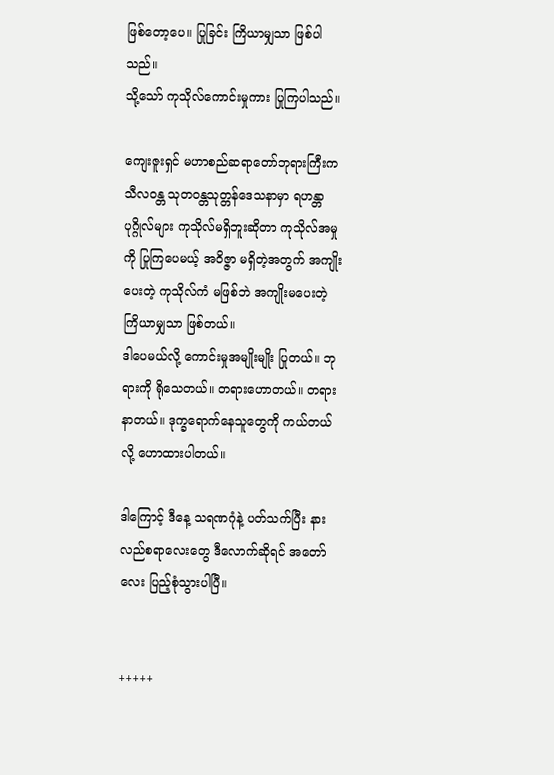ဖြစ်တော့ပေ။ ပြုခြင်း ကြိယာမျှသာ ဖြစ်ပါသည်။
သို့သော် ကုသိုလ်ကောင်းမှုကား ပြုကြပါသည်။

ကျေးဇူးရှင် မဟာစည်ဆရာတော်ဘုရားကြီးက သီလဝန္တ သုတဝန္တသုတ္တန်ဒေသနာမှာ ရဟန္တာပုဂ္ဂိုလ်များ ကုသိုလ်မရှိဘူးဆိုတာ ကုသိုလ်အမှုကို ပြုကြပေမယ့် အဝိဇ္ဇာ မရှိတဲ့အတွက် အကျိုးပေးတဲ့ ကုသိုလ်ကံ မဖြစ်ဘဲ အကျိုးမပေးတဲ့ ကြိယာမျှသာ ဖြစ်တယ်။
ဒါပေမယ်လို့ ကောင်းမှုအမျိုးမျိုး ပြုတယ်။ ဘုရားကို ရိုသေတယ်။ တရားဟောတယ်။ တရားနာတယ်။ ဒုက္ခရောက်နေသူတွေကို ကယ်တယ်လို့ ဟောထားပါတယ်။

ဒါကြောင့် ဒီနေ့ သရဏဂုံနဲ့ ပတ်သက်ပြီး နားလည်စရာလေးတွေ ဒီလောက်ဆိုရင် အတော်လေး ပြည့်စုံသွားပါပြီ။


+++++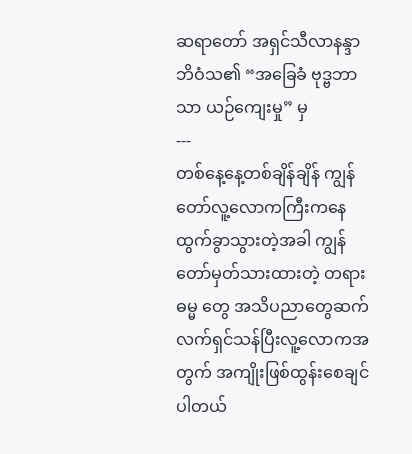ဆရာတော် အရှင်သီလာနန္ဒာဘိဝံသ၏ “အခြေခံ ဗုဒ္ဗဘာသာ ယဉ်ကျေးမှု” မှ
---
တစ်နေ့နေ့တစ်ချိန်ချိန် ကျွန်တော်လူ့လောကကြီးကနေထွက်ခွာသွားတဲ့အခါ ကျွန်တော်မှတ်သားထားတဲ့ တရားဓမ္မ တွေ အသိပညာတွေဆက်လက်ရှင်သန်ပြီးလူ့လောကအတွက် အကျိုးဖြစ်ထွန်းစေချင်ပါတယ်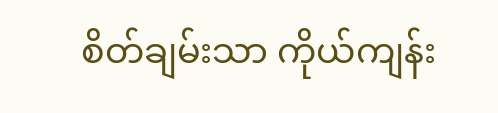စိတ်ချမ်းသာ ကိုယ်ကျန်း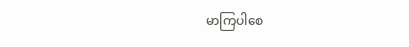မာကြပါစေ